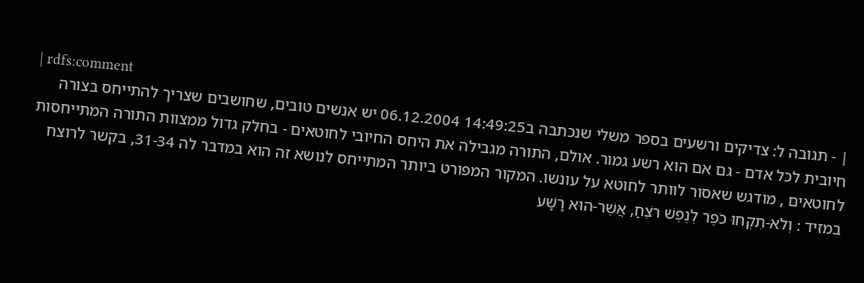| rdfs:comment
| - תגובה ל: צדיקים ורשעים בספר משלי שנכתבה ב14:49:25 06.12.2004 יש אנשים טובים, שחושבים שצריך להתייחס בצורה חיובית לכל אדם - גם אם הוא רשע גמור. אולם, התורה מגבילה את היחס החיובי לחוטאים - בחלק גדול ממצוות התורה המתייחסות לחוטאים , מודגש שאסור לוותר לחוטא על עונשו. המקור המפורט ביותר המתייחס לנושא זה הוא במדבר לה 31-34, בקשר לרוצח במזיד : וְלֹא-תִקְחוּ כֹפֶר לְנֶפֶשׁ רֹצֵחַ, אֲשֶׁר-הוּא רָשָׁע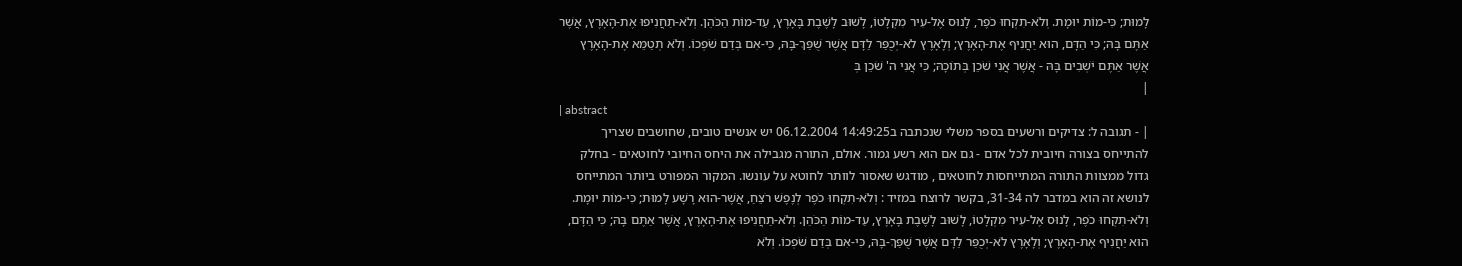לָמוּת; כִּי-מוֹת יוּמָת. וְלֹא-תִקְחוּ כֹפֶר, לָנוּס אֶל-עִיר מִקְלָטוֹ, לָשׁוּב לָשֶׁבֶת בָּאָרֶץ, עַד-מוֹת הַכֹּהֵן. וְלֹא-תַחֲנִיפוּ אֶת-הָאָרֶץ, אֲשֶׁר אַתֶּם בָּהּ; כִּי הַדָּם, הוּא יַחֲנִיף אֶת-הָאָרֶץ; וְלָאָרֶץ לֹא-יְכֻפַּר לַדָּם אֲשֶׁר שֻׁפַּךְ-בָּהּ, כִּי-אִם בְּדַם שֹׁפְכוֹ. וְלֹא תְטַמֵּא אֶת-הָאָרֶץ אֲשֶׁר אַתֶּם יֹשְׁבִים בָּהּ - אֲשֶׁר אֲנִי שֹׁכֵן בְּתוֹכָהּ; כִּי אֲנִי ה' שֹׁכֵן בְּ
|
| abstract
| - תגובה ל: צדיקים ורשעים בספר משלי שנכתבה ב14:49:25 06.12.2004 יש אנשים טובים, שחושבים שצריך להתייחס בצורה חיובית לכל אדם - גם אם הוא רשע גמור. אולם, התורה מגבילה את היחס החיובי לחוטאים - בחלק גדול ממצוות התורה המתייחסות לחוטאים , מודגש שאסור לוותר לחוטא על עונשו. המקור המפורט ביותר המתייחס לנושא זה הוא במדבר לה 31-34, בקשר לרוצח במזיד : וְלֹא-תִקְחוּ כֹפֶר לְנֶפֶשׁ רֹצֵחַ, אֲשֶׁר-הוּא רָשָׁע לָמוּת; כִּי-מוֹת יוּמָת. וְלֹא-תִקְחוּ כֹפֶר, לָנוּס אֶל-עִיר מִקְלָטוֹ, לָשׁוּב לָשֶׁבֶת בָּאָרֶץ, עַד-מוֹת הַכֹּהֵן. וְלֹא-תַחֲנִיפוּ אֶת-הָאָרֶץ, אֲשֶׁר אַתֶּם בָּהּ; כִּי הַדָּם, הוּא יַחֲנִיף אֶת-הָאָרֶץ; וְלָאָרֶץ לֹא-יְכֻפַּר לַדָּם אֲשֶׁר שֻׁפַּךְ-בָּהּ, כִּי-אִם בְּדַם שֹׁפְכוֹ. וְלֹא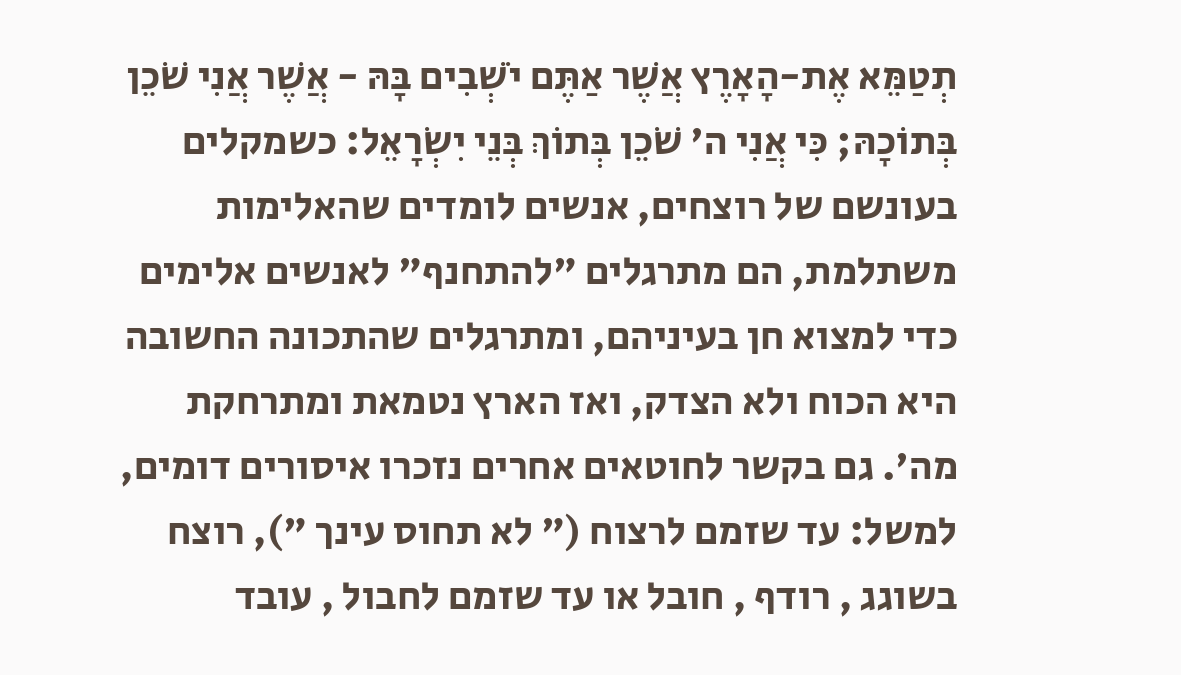תְטַמֵּא אֶת-הָאָרֶץ אֲשֶׁר אַתֶּם יֹשְׁבִים בָּהּ - אֲשֶׁר אֲנִי שֹׁכֵן בְּתוֹכָהּ; כִּי אֲנִי ה' שֹׁכֵן בְּתוֹךְ בְּנֵי יִשְׂרָאֵל: כשמקלים בעונשם של רוצחים, אנשים לומדים שהאלימות משתלמת, הם מתרגלים "להתחנף" לאנשים אלימים כדי למצוא חן בעיניהם, ומתרגלים שהתכונה החשובה היא הכוח ולא הצדק, ואז הארץ נטמאת ומתרחקת מה'. גם בקשר לחוטאים אחרים נזכרו איסורים דומים, למשל: עד שזמם לרצוח (" לא תחוס עינך "), רוצח בשוגג , רודף , חובל או עד שזמם לחבול , עובד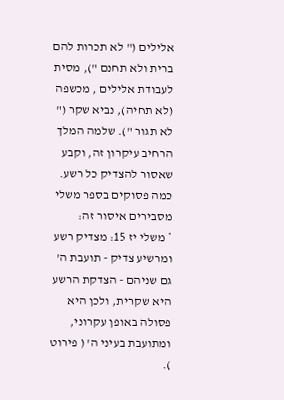אלילים (" לא תכרות להם ברית ולא תחנם "), מסית לעבודת אלילים , מכשפה (לא תחיה), נביא שקר (" לא תגור "). שלמה המלך הרחיב עיקרון זה, וקבע שאסור להצדיק כל רשע. כמה פסוקים בספר משלי מסבירים איסור זה:
* משלי יז 15: מצדיק רשע ומרשיע צדיק - תועבת ה' גם שניהם - הצדקת הרשע היא שקרית, ולכן היא פסולה באופן עקרוני, ומתועבת בעיני ה' ( פירוט ).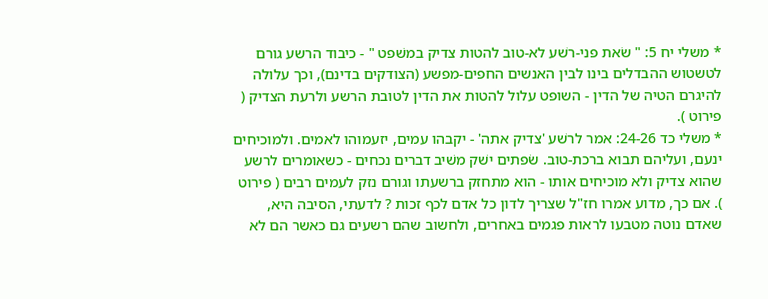* משלי יח 5: " שׂאת פני-רשׁע לא-טוב להטות צדיק במשׁפט " - כיבוד הרשע גורם לטשטוש ההבדלים בינו לבין האנשים החפים-מפשע (הצודקים בדינם), וכך עלולה להיגרם הטיה של הדין - השופט עלול להטות את הדין לטובת הרשע ולרעת הצדיק ( פירוט ).
* משלי כד 24-26: אמר לרשׁע 'צדיק אתה' - יקבהו עמים, יזעמוהו לאמים. ולמוכיחים ינעם, ועליהם תבוא ברכת-טוב. שׂפתים ישׁק משׁיב דברים נכחים - כשאומרים לרשע שהוא צדיק ולא מוכיחים אותו - הוא מתחזק ברשעתו וגורם נזק לעמים רבים ( פירוט ). אם כך, מדוע אמרו חז"ל שצריך לדון כל אדם לכף זכות ? לדעתי, הסיבה היא, שאדם נוטה מטבעו לראות פגמים באחרים, ולחשוב שהם רשעים גם כאשר הם לא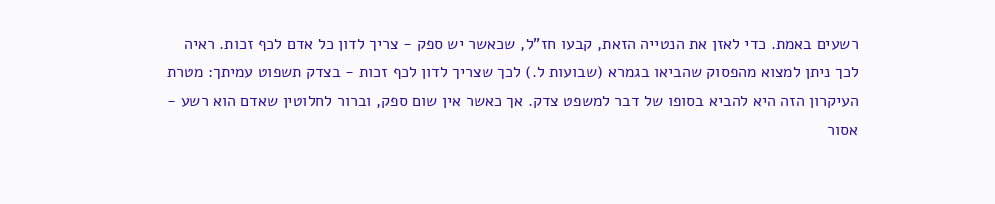רשעים באמת. כדי לאזן את הנטייה הזאת, קבעו חז"ל, שכאשר יש ספק - צריך לדון כל אדם לכף זכות. ראיה לכך ניתן למצוא מהפסוק שהביאו בגמרא (שבועות ל.) לכך שצריך לדון לכף זכות - בצדק תשפוט עמיתך: מטרת העיקרון הזה היא להביא בסופו של דבר למשפט צדק. אך כאשר אין שום ספק, וברור לחלוטין שאדם הוא רשע - אסור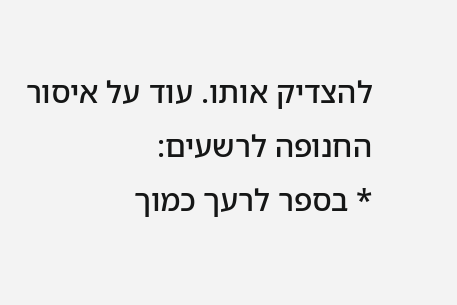להצדיק אותו. עוד על איסור החנופה לרשעים:
* בספר לרעך כמוך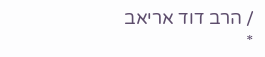/ הרב דוד אריאב
*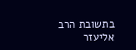בתשובת הרב אליעזר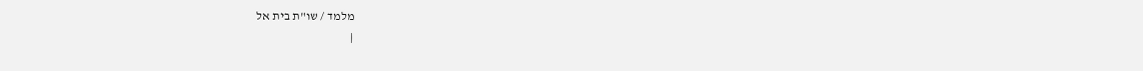מלמד / שו"ת בית אל
|